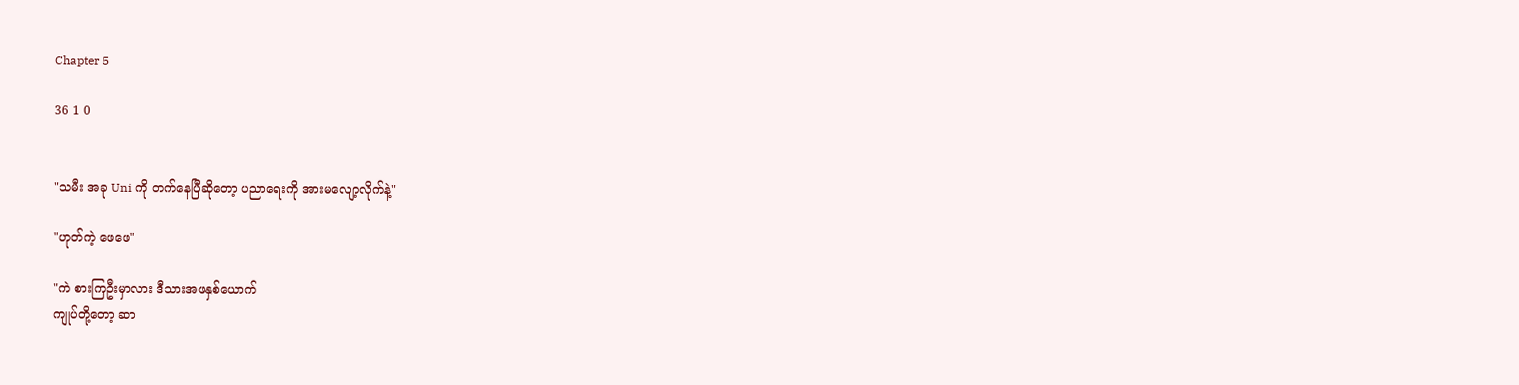Chapter 5

36 1 0


"သမီး အခု Uni ကို တက်နေပြီဆိုတော့ ပညာရေးကို အားမလျော့လိုက်နဲ့"

"ဟုတ်ကဲ့ ဖေဖေ"

"ကဲ စားကြဦးမှာလား ဒီသားအဖနှစ်ယောက်
ကျုပ်တို့တော့ ဆာ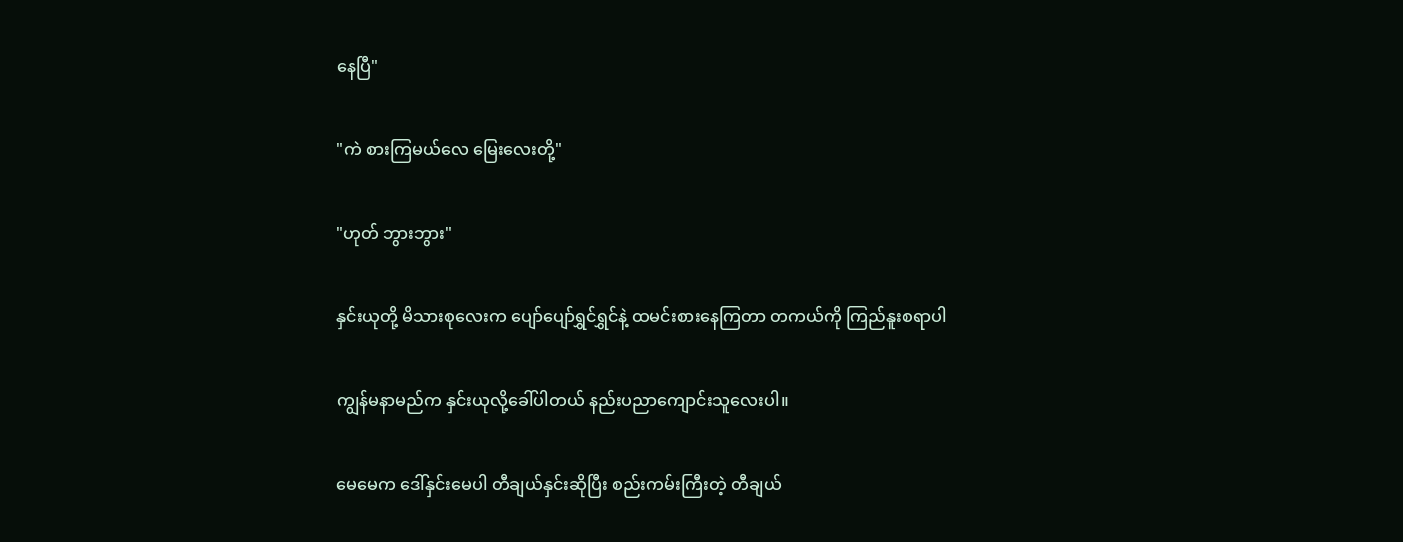နေပြီ"

"ကဲ စားကြမယ်လေ မြေးလေးတို့"

"ဟုတ် ဘွားဘွား"

နှင်းယုတို့ မိသားစုလေးက ပျော်ပျော်ရွှင်ရွှင်နဲ့ ထမင်းစားနေကြတာ တကယ်ကို ကြည်နူးစရာပါ

ကျွန်မနာမည်က နှင်းယုလို့ခေါ်ပါတယ် နည်းပညာကျောင်းသူလေးပါ။

မေမေက ဒေါ်နှင်းမေပါ တီချယ်နှင်းဆိုပြီး စည်းကမ်းကြီးတဲ့ တီချယ်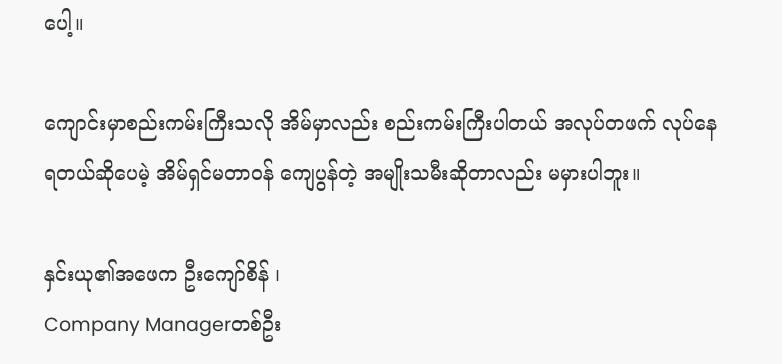ပေါ့။

ကျောင်းမှာစည်းကမ်းကြီးသလို အိမ်မှာလည်း စည်းကမ်းကြီးပါတယ် အလုပ်တဖက် လုပ်နေရတယ်ဆို‌ပေမဲ့ အိမ်ရှင်မတာဝန် ကျေပွန်တဲ့ အမျိုးသမီးဆိုတာလည်း မမှားပါဘူး။

နှင်းယု၏အဖေက ဦးကျော်စိန် ၊
Company Managerတစ်ဦး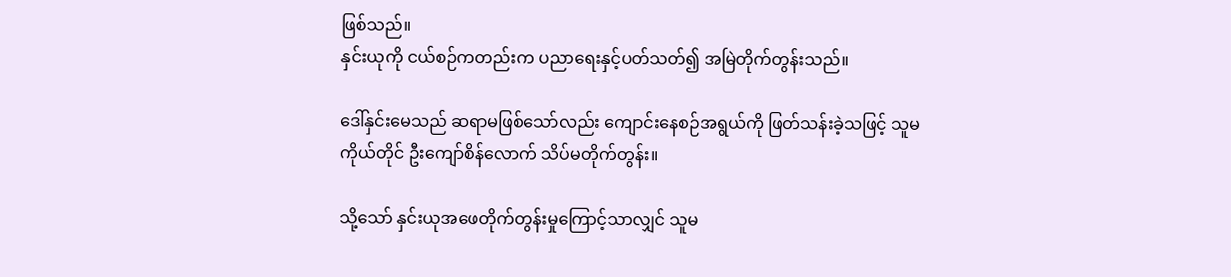ဖြစ်သည်။
နှင်းယုကို ငယ်စဉ်ကတည်းက ပညာရေးနှင့်ပတ်သတ်၍ အမြဲတိုက်တွန်းသည်။

ဒေါ်နှင်းမေသည် ဆရာမဖြစ်သော်လည်း ကျောင်းနေစဉ်အရွယ်ကို ဖြတ်သန်းခဲ့သဖြင့် သူမကိုယ်တိုင် ဦးကျော်စိန်လောက် သိပ်မတိုက်တွန်း။

သို့သော် နှင်းယုအဖေတိုက်တွန်းမှုကြောင့်သာလျှင် သူမ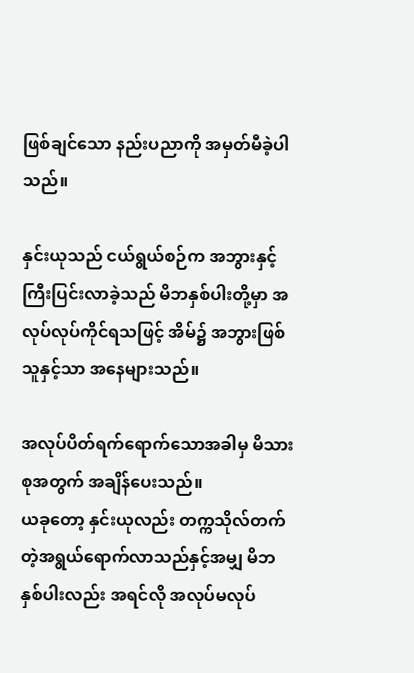ဖြစ်ချင်သော နည်းပညာကို အမှတ်မီခဲ့ပါသည်။

နှင်းယုသည် ငယ်ရွယ်စဉ်က အဘွားနှင့်ကြီးပြင်းလာခဲ့သည် မိဘနှစ်ပါးတို့မှာ အလုပ်လုပ်ကိုင်ရသဖြင့် အိမ်၌ အဘွားဖြစ်သူနှင့်သာ အနေများသည်။

အလုပ်ပိတ်ရက်ရောက်သောအခါမှ မိသားစုအတွက် အချိန်ပေးသည်။
ယခုတော့ နှင်းယုလည်း တက္ကသိုလ်တက်တဲ့အရွယ်ရောက်လာသည်နှင့်အမျှ မိဘနှစ်ပါးလည်း အရင်လို အလုပ်မလုပ်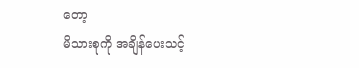တော့
မိသားစုကို အချိန်ပေးသင့်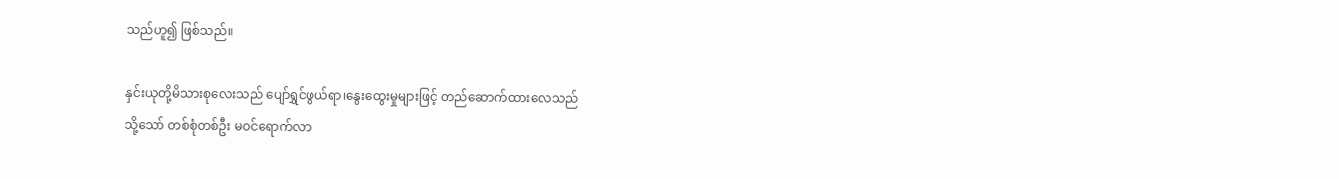သည်ဟူ၍ ဖြစ်သည်။

နှင်းယုတို့မိသားစုလေးသည် ပျော်ရွှင်ဖွယ်ရာ၊နွေးထွေးမှုများဖြင့် တည်ဆောက်ထားလေသည်
သို့သော် တစ်စုံတစ်ဦး မဝင်ရောက်လာ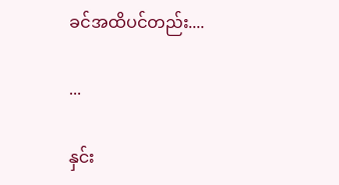ခင်အထိပင်တည်း....

...

နှင်း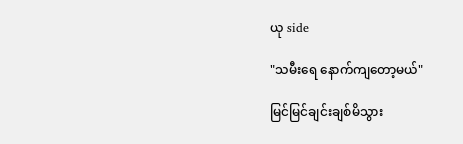ယု side

"သမီးရေ နောက်ကျတော့မယ်"

မြင်မြင်ချင်းချစ်မိသွား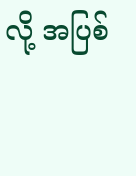လို့ အပြစ်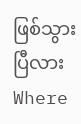ဖြစ်သွားပြီလားWhere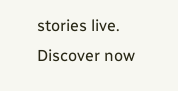stories live. Discover now